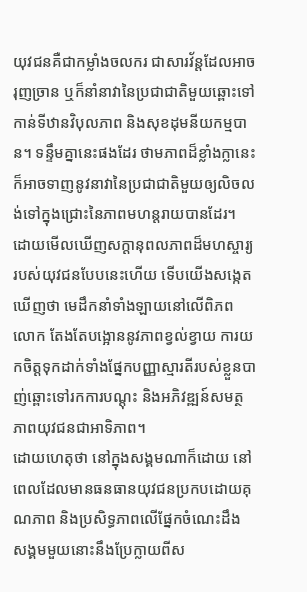យុវជនគឺជាកម្លាំងចលករ ជាសារវ័ន្តដែលអាចរុញច្រាន ឬក៏នាំនាវានៃប្រជាជាតិមួយឆ្ពោះទៅកាន់ទីឋានវិបុលភាព និងសុខដុមនីយកម្មបាន។ ទន្ទឹមគ្នានេះផងដែរ ថាមភាពដ៏ខ្លាំងក្លានេះ ក៏អាចទាញនូវនាវានៃប្រជាជាតិមួយឲ្យលិចលង់ទៅក្នុងជ្រោះនៃភាពមហន្តរាយបានដែរ។
ដោយមើលឃើញសក្តានុពលភាពដ៏មហស្ចារ្យរបស់យុវជនបែបនេះហើយ ទើបយើងសង្កេតឃើញថា មេដឹកនាំទាំងឡាយនៅលើពិភពលោក តែងតែបង្អោននូវភាពខ្វល់ខ្វាយ ការយកចិត្តទុកដាក់ទាំងផ្នែកបញ្ញាស្មារតីរបស់ខ្លួនបាញ់ឆ្ពោះទៅរកការបណ្តុះ និងអភិវឌ្ឍន៍សមត្ថភាពយុវជនជាអាទិភាព។
ដោយហេតុថា នៅក្នុងសង្គមណាក៏ដោយ នៅពេលដែលមានធនធានយុវជនប្រកបដោយគុណភាព និងប្រសិទ្ធភាពលើផ្នែកចំណេះដឹង សង្គមមួយនោះនឹងប្រែក្លាយពីស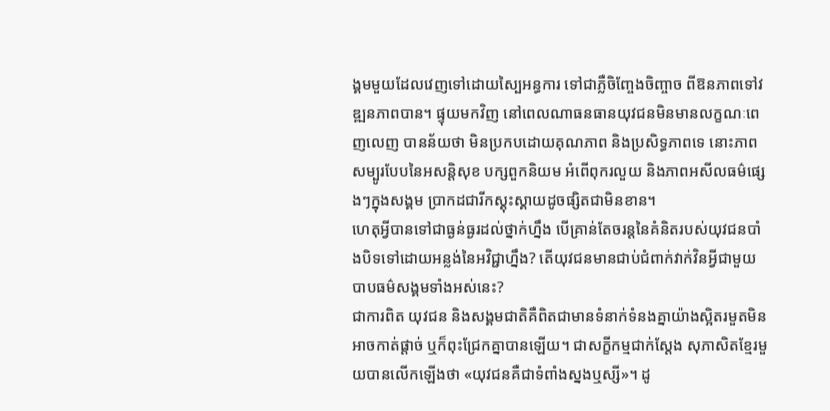ង្គមមួយដែលវេញទៅដោយស្បៃអន្ធការ ទៅជាភ្លឺចិញ្ចែងចិញ្ចាច ពីឱនភាពទៅវឌ្ឍនភាពបាន។ ផ្ទុយមកវិញ នៅពេលណាធនធានយុវជនមិនមានលក្ខណៈពេញលេញ បានន័យថា មិនប្រកបដោយគុណភាព និងប្រសិទ្ធភាពទេ នោះភាពសម្បូរបែបនៃអសន្តិសុខ បក្សពួកនិយម អំពើពុករលួយ និងភាពអសីលធម៌ផ្សេងៗក្នុងសង្គម ប្រាកដជារីកស្គុះស្គាយដូចផ្សិតជាមិនខាន។
ហេតុអ្វីបានទៅជាធ្ងន់ធ្ងរដល់ថ្នាក់ហ្នឹង បើគ្រាន់តែចរន្តនៃគំនិតរបស់យុវជនបាំងបិទទៅដោយអន្លង់នៃអវិជ្ជាហ្នឹង? តើយុវជនមានជាប់ជំពាក់វាក់វិនអ្វីជាមួយបាបធម៌សង្គមទាំងអស់នេះ?
ជាការពិត យុវជន និងសង្គមជាតិគឺពិតជាមានទំនាក់ទំនងគ្នាយ៉ាងស្អិតរមួតមិនអាចកាត់ផ្តាច់ ឬក៏ពុះជ្រែកគ្នាបានឡើយ។ ជាសក្ខីកម្មជាក់ស្តែង សុភាសិតខ្មែរមួយបានលើកឡើងថា «យុវជនគឺជាទំពាំងស្នងឬស្សី»។ ដូ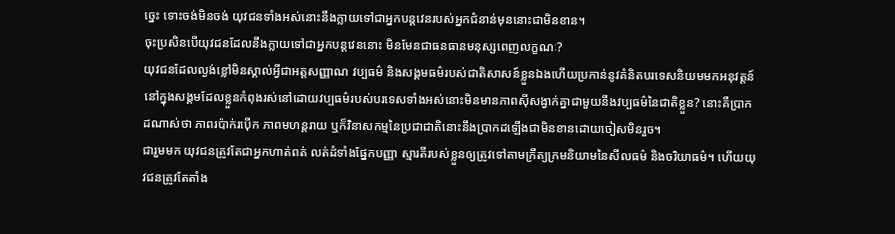ច្នេះ ទោះចង់មិនចង់ យុវជនទាំងអស់នោះនឹងក្លាយទៅជាអ្នកបន្តវេនរបស់អ្នកជំនាន់មុននោះជាមិនខាន។
ចុះប្រសិនបើយុវជនដែលនឹងក្លាយទៅជាអ្នកបន្តវេននោះ មិនមែនជាធនធានមនុស្សពេញលក្ខណៈ?
យុវជនដែលល្ងង់ខ្លៅមិនស្គាល់អ្វីជាអត្តសញ្ញាណ វប្បធម៌ និងសង្គមធម៌របស់ជាតិសាសន៍ខ្លួនឯងហើយប្រកាន់នូវគំនិតបរទេសនិយមមកអនុវត្តន៍នៅក្នុងសង្គមដែលខ្លួនកំពុងរស់នៅដោយវប្បធម៌របស់បរទេសទាំងអស់នោះមិនមានភាពស៊ីសង្វាក់គ្នាជាមួយនឹងវប្បធម៌នៃជាតិខ្លួន? នោះគឺប្រាកដណាស់ថា ភាពរប៉ាក់រប៉ើក ភាពមហន្តរាយ ឬក៏វិនាសកម្មនៃប្រជាជាតិនោះនឹងប្រាកដឡើងជាមិនខានដោយចៀសមិនរួច។
ជារួមមក យុវជនត្រូវតែជាអ្នកហាត់ពត់ លត់ដំទាំងផ្នែកបញ្ញា ស្មារតីរបស់ខ្លួនឲ្យត្រូវទៅតាមក្រឹត្យក្រមនិយាមនៃសីលធម៌ និងចរិយាធម៌។ ហើយយុវជនត្រូវតែតាំង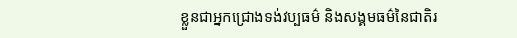ខ្លួនជាអ្នកជ្រោងទង់វប្បធម៌ និងសង្គមធម៌នៃជាតិរ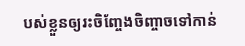បស់ខ្លួនឲ្យរះចិញ្ចែងចិញ្ចាចទៅកាន់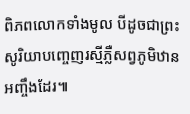ពិភពលោកទាំងមូល បីដូចជាព្រះសូរិយាបញ្ចេញរស្មីភ្លឺសព្វភូមិឋានអញ្ចឹងដែរ៕